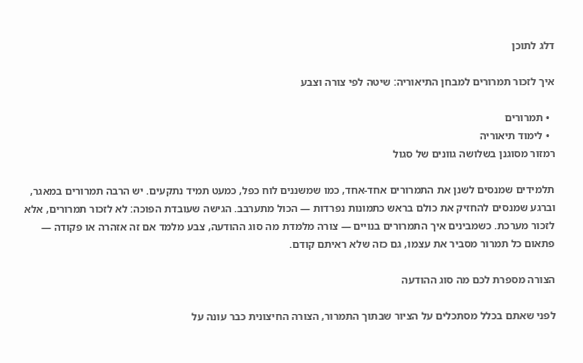דלג לתוכן

איך לזכור תמרורים למבחן התיאוריה: שיטה לפי צורה וצבע

  • תמרורים
  • לימוד תיאוריה
רמזור מסוגנן בשלושה גוונים של סגול

תלמידים שמנסים לשנן את התמרורים אחד-אחד, כמו שמשננים לוח כפל, כמעט תמיד נתקעים. יש הרבה תמרורים במאגר, וברגע שמנסים להחזיק את כולם בראש כתמונות נפרדות — הכול מתערבב. הגישה שעובדת הפוכה: לא לזכור תמרורים, אלא לזכור מערכת. כשמבינים איך התמרורים בנויים — צורה מלמדת מה סוג ההודעה, צבע מלמד אם זה אזהרה או פקודה — פתאום כל תמרור מסביר את עצמו, גם כזה שלא ראיתם קודם.

הצורה מספרת לכם מה סוג ההודעה

לפני שאתם בכלל מסתכלים על הציור שבתוך התמרור, הצורה החיצונית כבר עונה על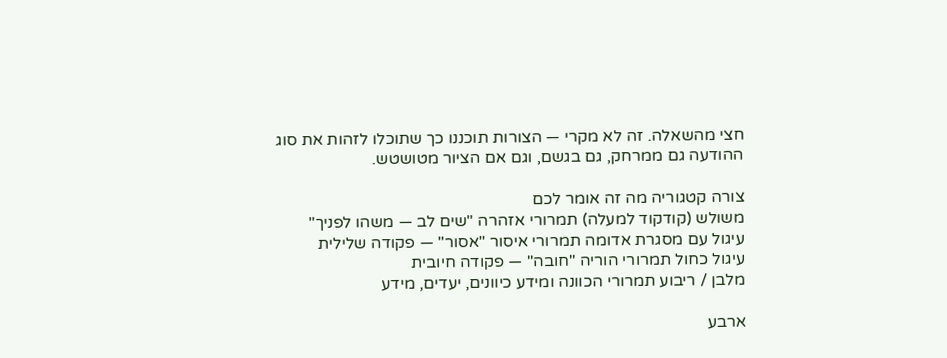חצי מהשאלה. זה לא מקרי — הצורות תוכננו כך שתוכלו לזהות את סוג ההודעה גם ממרחק, גם בגשם, וגם אם הציור מטושטש.

צורה קטגוריה מה זה אומר לכם
משולש (קודקוד למעלה) תמרורי אזהרה "שים לב — משהו לפניך"
עיגול עם מסגרת אדומה תמרורי איסור "אסור" — פקודה שלילית
עיגול כחול תמרורי הוריה "חובה" — פקודה חיובית
מלבן / ריבוע תמרורי הכוונה ומידע כיוונים, יעדים, מידע

ארבע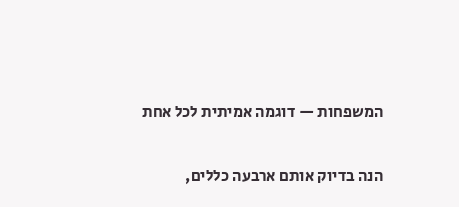המשפחות — דוגמה אמיתית לכל אחת

הנה בדיוק אותם ארבעה כללים,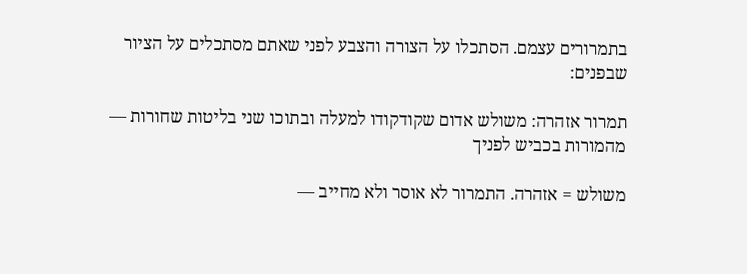בתמרורים עצמם. הסתכלו על הצורה והצבע לפני שאתם מסתכלים על הציור שבפנים:

תמרור אזהרה: משולש אדום שקודקודו למעלה ובתוכו שני בליטות שחורות — מהמורות בכביש לפניך

משולש = אזהרה. התמרור לא אוסר ולא מחייב —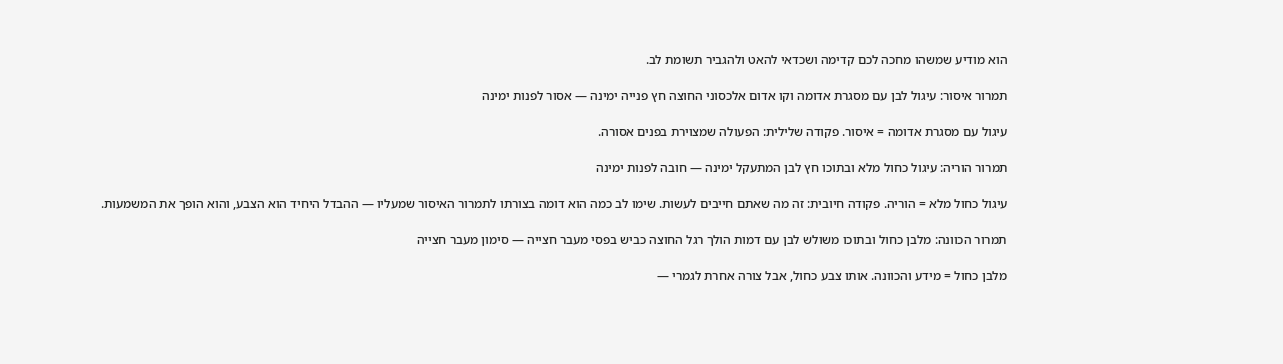הוא מודיע שמשהו מחכה לכם קדימה ושכדאי להאט ולהגביר תשומת לב.

תמרור איסור: עיגול לבן עם מסגרת אדומה וקו אדום אלכסוני החוצה חץ פנייה ימינה — אסור לפנות ימינה

עיגול עם מסגרת אדומה = איסור. פקודה שלילית: הפעולה שמצוירת בפנים אסורה.

תמרור הוריה: עיגול כחול מלא ובתוכו חץ לבן המתעקל ימינה — חובה לפנות ימינה

עיגול כחול מלא = הוריה. פקודה חיובית: זה מה שאתם חייבים לעשות. שימו לב כמה הוא דומה בצורתו לתמרור האיסור שמעליו — ההבדל היחיד הוא הצבע, והוא הופך את המשמעות.

תמרור הכוונה: מלבן כחול ובתוכו משולש לבן עם דמות הולך רגל החוצה כביש בפסי מעבר חצייה — סימון מעבר חצייה

מלבן כחול = מידע והכוונה. אותו צבע כחול, אבל צורה אחרת לגמרי —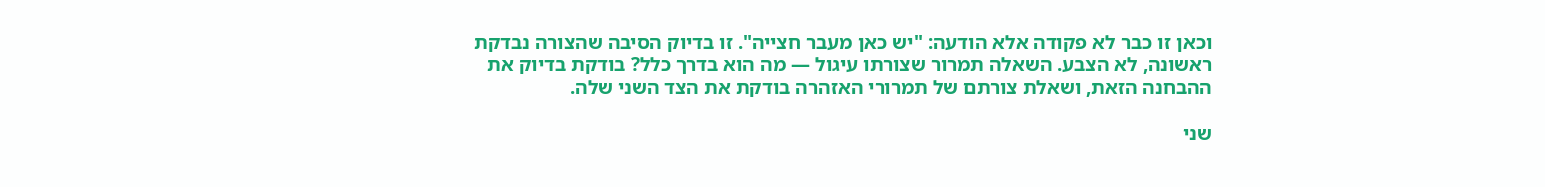וכאן זו כבר לא פקודה אלא הודעה: "יש כאן מעבר חצייה". זו בדיוק הסיבה שהצורה נבדקת ראשונה, לא הצבע. השאלה תמרור שצורתו עיגול — מה הוא בדרך כלל? בודקת בדיוק את ההבחנה הזאת, ושאלת צורתם של תמרורי האזהרה בודקת את הצד השני שלה.

שני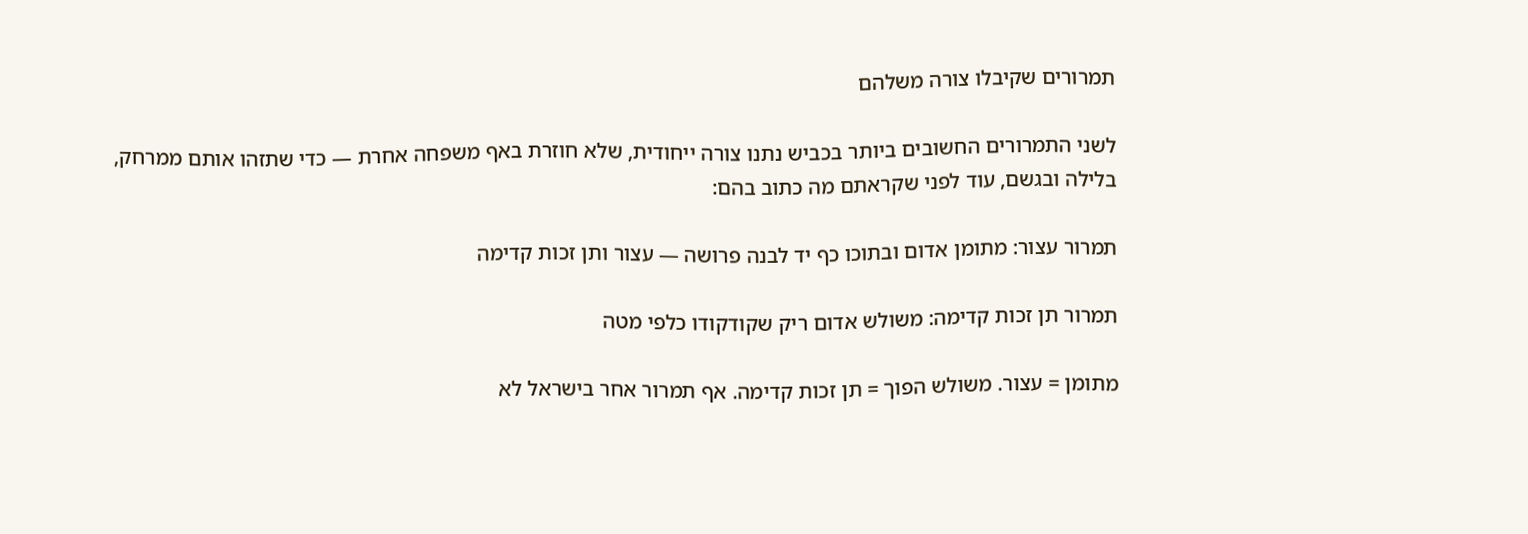תמרורים שקיבלו צורה משלהם

לשני התמרורים החשובים ביותר בכביש נתנו צורה ייחודית, שלא חוזרת באף משפחה אחרת — כדי שתזהו אותם ממרחק, בלילה ובגשם, עוד לפני שקראתם מה כתוב בהם:

תמרור עצור: מתומן אדום ובתוכו כף יד לבנה פרושה — עצור ותן זכות קדימה

תמרור תן זכות קדימה: משולש אדום ריק שקודקודו כלפי מטה

מתומן = עצור. משולש הפוך = תן זכות קדימה. אף תמרור אחר בישראל לא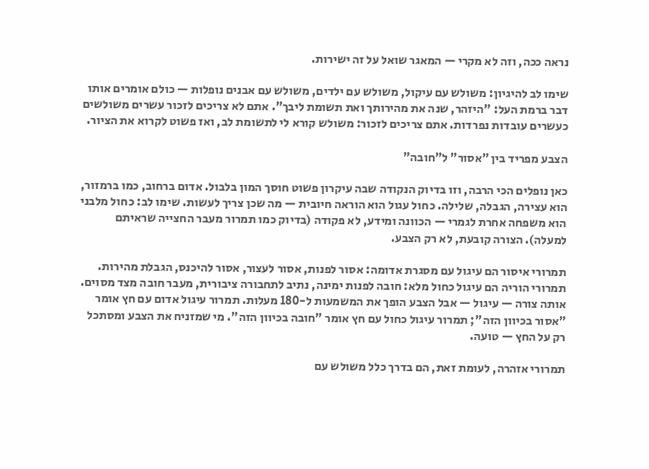נראה ככה, וזה לא מקרי — המאגר שואל על זה ישירות.

שימו לב להיגיון: משולש עם עיקול, משולש עם ילדים, משולש עם אבנים נופלות — כולם אומרים אותו דבר ברמת העל: "היזהר, שנה את מהירותך ואת תשומת ליבך". אתם לא צריכים לזכור עשרים משולשים כעשרים עובדות נפרדות. אתם צריכים לזכור: משולש קורא לי לתשומת לב, ואז פשוט לקרוא את הציור.

הצבע מפריד בין "אסור" ל"חובה"

כאן נופלים הכי הרבה, וזו בדיוק הנקודה שבה עיקרון פשוט חוסך המון בלבול. אדום ברחוב, כמו ברמזור, הוא עצירה, הגבלה, שלילה. כחול עגול הוא הוראה חיובית — מה שכן צריך לעשות. שימו לב: כחול מלבני הוא משפחה אחרת לגמרי — הכוונה ומידע, לא פקודה (בדיוק כמו תמרור מעבר החצייה שראיתם למעלה). הצורה קובעת, לא רק הצבע.

תמרורי איסור הם עיגול עם מסגרת אדומה: אסור לפנות, אסור לעצור, אסור להיכנס, הגבלת מהירות. תמרורי הוריה הם עיגול כחול מלא: חובה לפנות ימינה, נתיב לתחבורה ציבורית, מעבר חובה מצד מסוים. אותה צורה — עיגול — אבל הצבע הופך את המשמעות ל-180 מעלות. תמרור עיגול אדום עם חץ אומר "אסור בכיוון הזה"; תמרור עיגול כחול עם חץ אומר "חובה בכיוון הזה". מי שמזניח את הצבע ומסתכל רק על החץ — טועה.

תמרורי אזהרה, לעומת זאת, הם בדרך כלל משולש עם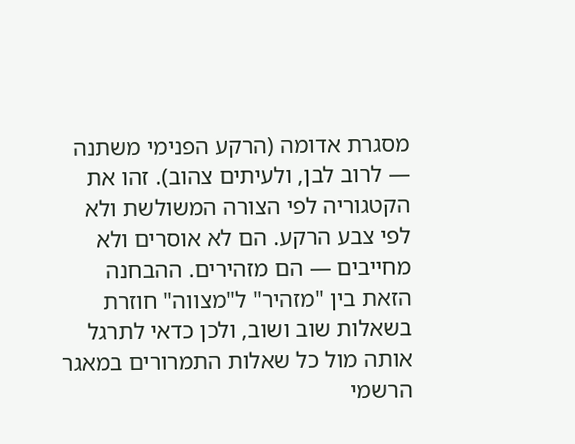מסגרת אדומה (הרקע הפנימי משתנה — לרוב לבן, ולעיתים צהוב). זהו את הקטגוריה לפי הצורה המשולשת ולא לפי צבע הרקע. הם לא אוסרים ולא מחייבים — הם מזהירים. ההבחנה הזאת בין "מזהיר" ל"מצווה" חוזרת בשאלות שוב ושוב, ולכן כדאי לתרגל אותה מול כל שאלות התמרורים במאגר הרשמי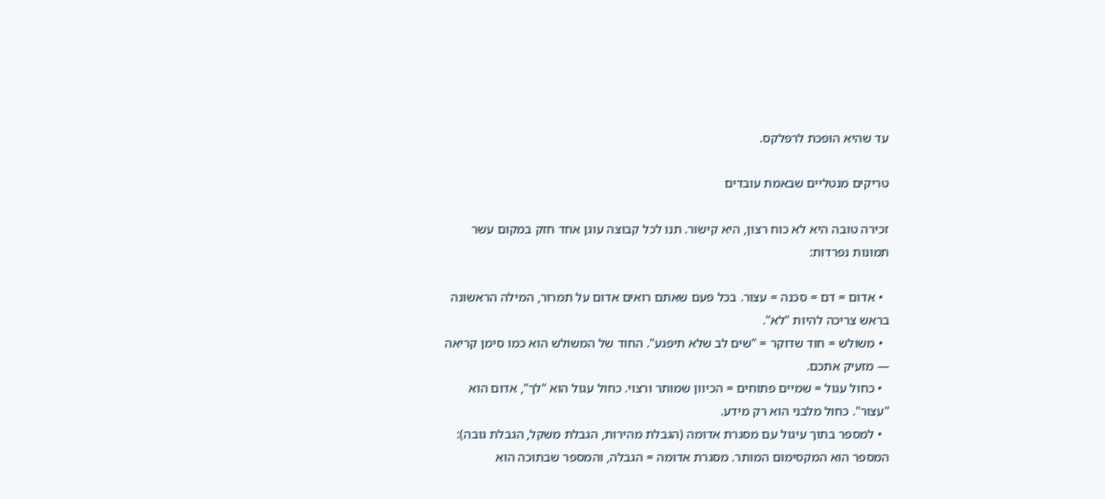עד שהיא הופכת לרפלקס.

טריקים מנטליים שבאמת עובדים

זכירה טובה היא לא כוח רצון, היא קישור. תנו לכל קבוצה עוגן אחד חזק במקום עשר תמונות נפרדות:

  • אדום = דם = סכנה = עצור. בכל פעם שאתם רואים אדום על תמרור, המילה הראשונה בראש צריכה להיות "לא".
  • משולש = חוד שדוקר = "שים לב שלא תיפגע". החוד של המשולש הוא כמו סימן קריאה — מזעיק אתכם.
  • כחול עגול = שמיים פתוחים = הכיוון שמותר ורצוי. כחול עגול הוא "לך", אדום הוא "עצור". כחול מלבני הוא רק מידע.
  • למספר בתוך עיגול עם מסגרת אדומה (הגבלת מהירות, הגבלת משקל, הגבלת גובה): המספר הוא המקסימום המותר. מסגרת אדומה = הגבלה, והמספר שבתוכה הוא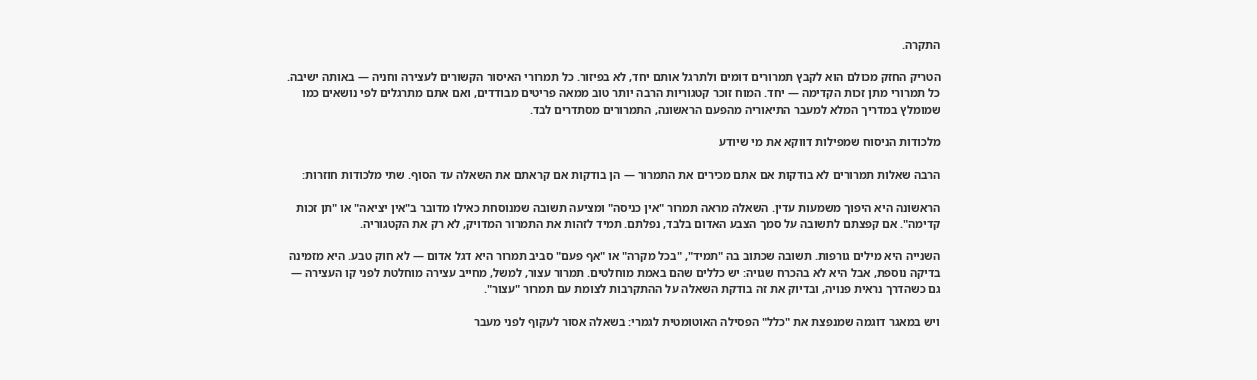התקרה.

הטריק החזק מכולם הוא לקבץ תמרורים דומים ולתרגל אותם יחד, לא בפיזור. כל תמרורי האיסור הקשורים לעצירה וחניה — באותה ישיבה. כל תמרורי מתן זכות הקדימה — יחד. המוח זוכר קטגוריות הרבה יותר טוב ממאה פריטים מבודדים, ואם אתם מתרגלים לפי נושאים כמו שמומלץ במדריך המלא למעבר התיאוריה מהפעם הראשונה, התמרורים מסתדרים לבד.

מלכודות הניסוח שמפילות דווקא את מי שיודע

הרבה שאלות תמרורים לא בודקות אם אתם מכירים את התמרור — הן בודקות אם קראתם את השאלה עד הסוף. שתי מלכודות חוזרות:

הראשונה היא היפוך משמעות עדין. השאלה מראה תמרור "אין כניסה" ומציעה תשובה שמנוסחת כאילו מדובר ב"אין יציאה" או "תן זכות קדימה". אם קפצתם לתשובה על סמך הצבע האדום בלבד, נפלתם. תמיד לזהות את התמרור המדויק, לא רק את הקטגוריה.

השנייה היא מילים גורפות. תשובה שכתוב בה "תמיד", "בכל מקרה" או "אף פעם" סביב תמרור היא דגל אדום — לא חוק טבע. היא מזמינה בדיקה נוספת, אבל היא לא בהכרח שגויה: יש כללים שהם באמת מוחלטים. תמרור עצור, למשל, מחייב עצירה מוחלטת לפני קו העצירה — גם כשהדרך נראית פנויה, ובדיוק את זה בודקת השאלה על ההתקרבות לצומת עם תמרור "עצור".

ויש במאגר דוגמה שמנפצת את "כלל" הפסילה האוטומטית לגמרי: בשאלה אסור לעקוף לפני מעבר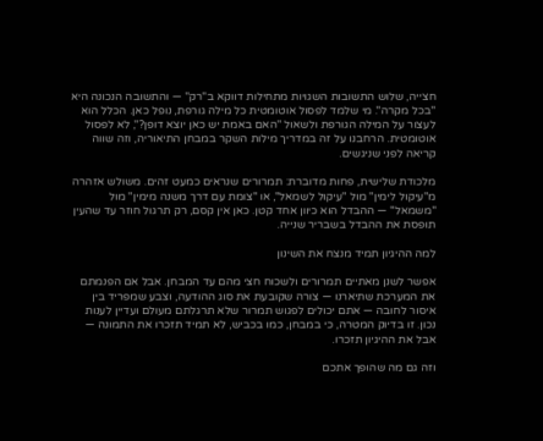חצייה, שלוש התשובות השגויות מתחילות דווקא ב"רק" — והתשובה הנכונה היא "בכל מקרה". מי שלמד לפסול אוטומטית כל מילה גורפת, נופל כאן. הכלל הוא לעצור על המילה הגורפת ולשאול "האם באמת יש כאן יוצא דופן?", לא לפסול אוטומטית. הרחבנו על זה במדריך מילות השקר במבחן התיאוריה, וזה שווה קריאה לפני שניגשים.

מלכודת שלישית, פחות מדוברת: תמרורים שנראים כמעט זהים. משולש אזהרה מ"עיקול לימין" מול "עיקול לשמאל", או "צומת עם דרך משנה מימין" מול "משמאל" — ההבדל הוא כיוון אחד קטן. כאן אין קסם, רק תרגול חוזר עד שהעין תופסת את ההבדל בשבריר שנייה.

למה ההיגיון תמיד מנצח את השינון

אפשר לשנן מאתיים תמרורים ולשכוח חצי מהם עד המבחן. אבל אם הפנמתם את המערכת שתיארנו — צורה שקובעת את סוג ההודעה, וצבע שמפריד בין איסור לחובה — אתם יכולים לפגוש תמרור שלא תרגלתם מעולם ועדיין לענות נכון. זו בדיוק המטרה, כי במבחן, כמו בכביש, לא תמיד תזכרו את התמונה — אבל את ההיגיון תזכרו.

וזה גם מה שהופך אתכם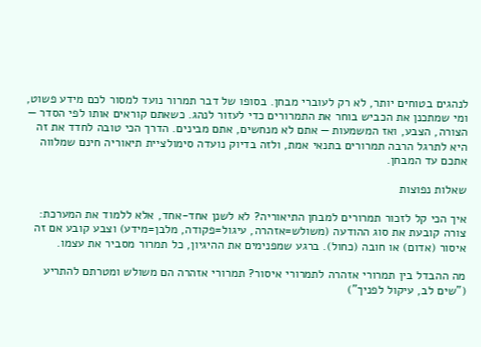לנהגים בטוחים יותר, לא רק לעוברי מבחן. בסופו של דבר תמרור נועד למסור לכם מידע פשוט, ומי שמתכנן את הכביש בוחר את התמרורים כדי לעזור לנהג. כשאתם קוראים אותו לפי הסדר — הצורה, הצבע, ואז המשמעות — אתם לא מנחשים, אתם מבינים. הדרך הכי טובה לחדד את זה היא לתרגל הרבה תמרורים בתנאי אמת, ולזה בדיוק נועדה סימולציית תיאוריה חינם שמלווה אתכם עד המבחן.

שאלות נפוצות

איך הכי קל לזכור תמרורים למבחן התיאוריה? לא לשנן אחד-אחד, אלא ללמוד את המערכת: צורה קובעת את סוג ההודעה (משולש=אזהרה, עיגול=פקודה, מלבן=מידע) וצבע קובע אם זה איסור (אדום) או חובה (כחול). ברגע שמפנימים את ההיגיון, כל תמרור מסביר את עצמו.

מה ההבדל בין תמרורי אזהרה לתמרורי איסור? תמרורי אזהרה הם משולש ומטרתם להתריע ("שים לב, עיקול לפניך")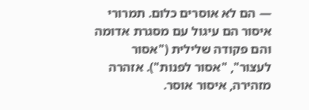— הם לא אוסרים כלום. תמרורי איסור הם עיגול עם מסגרת אדומה והם פקודה שלילית ("אסור לעצור", "אסור לפנות"). אזהרה מזהירה, איסור אוסר.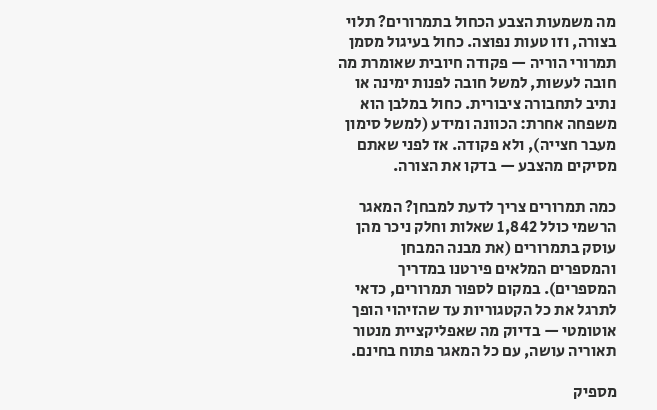מה משמעות הצבע הכחול בתמרורים? תלוי בצורה, וזו טעות נפוצה. כחול בעיגול מסמן תמרורי הוריה — פקודה חיובית שאומרת מה חובה לעשות, למשל חובה לפנות ימינה או נתיב לתחבורה ציבורית. כחול במלבן הוא משפחה אחרת: הכוונה ומידע (למשל סימון מעבר חצייה), ולא פקודה. אז לפני שאתם מסיקים מהצבע — בדקו את הצורה.

כמה תמרורים צריך לדעת למבחן? המאגר הרשמי כולל 1,842 שאלות וחלק ניכר מהן עוסק בתמרורים (את מבנה המבחן והמספרים המלאים פירטנו במדריך המספרים). במקום לספור תמרורים, כדאי לתרגל את כל הקטגוריות עד שהזיהוי הופך אוטומטי — בדיוק מה שאפליקציית מנטור תאוריה עושה, עם כל המאגר פתוח בחינם.

מספיק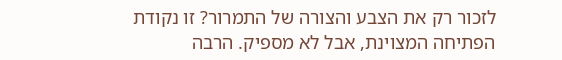לזכור רק את הצבע והצורה של התמרור? זו נקודת הפתיחה המצוינת, אבל לא מספיק. הרבה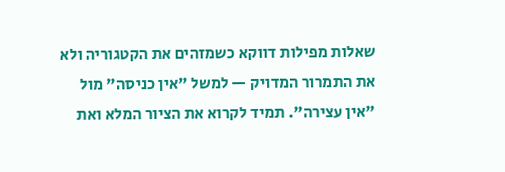שאלות מפילות דווקא כשמזהים את הקטגוריה ולא את התמרור המדויק — למשל "אין כניסה" מול "אין עצירה". תמיד לקרוא את הציור המלא ואת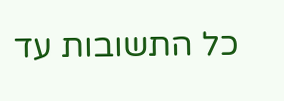כל התשובות עד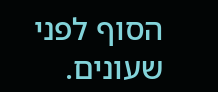הסוף לפני שעונים.